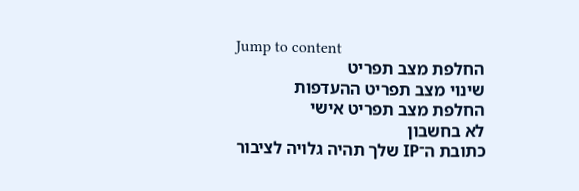Jump to content
החלפת מצב תפריט
שינוי מצב תפריט ההעדפות
החלפת מצב תפריט אישי
לא בחשבון
כתובת ה־IP שלך תהיה גלויה לציבור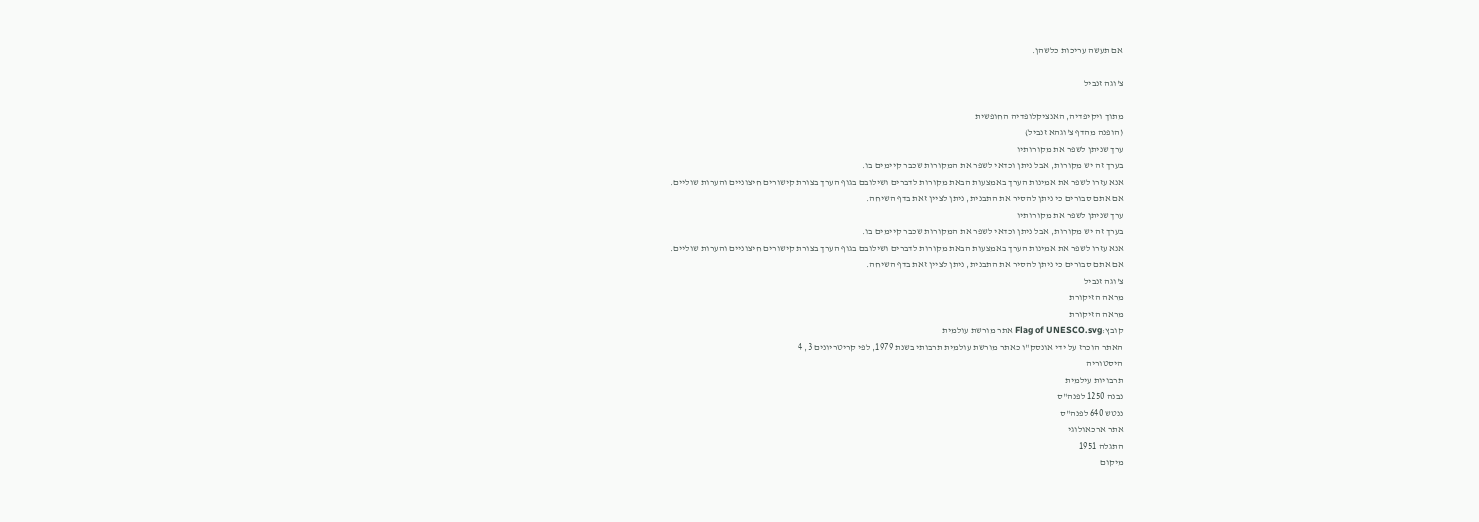אם תעשה עריכות כלשהן.

צ'וגה זנביל

מתוך ויקיפדיה, האנציקלופדיה החופשית
(הופנה מהדף צ'וגהא זנביל)
ערך שניתן לשפר את מקורותיו
בערך זה יש מקורות, אבל ניתן וכדאי לשפר את המקורות שכבר קיימים בו.
אנא עזרו לשפר את אמינות הערך באמצעות הבאת מקורות לדברים ושילובם בגוף הערך בצורת קישורים חיצוניים והערות שוליים.
אם אתם סבורים כי ניתן להסיר את התבנית, ניתן לציין זאת בדף השיחה.
ערך שניתן לשפר את מקורותיו
בערך זה יש מקורות, אבל ניתן וכדאי לשפר את המקורות שכבר קיימים בו.
אנא עזרו לשפר את אמינות הערך באמצעות הבאת מקורות לדברים ושילובם בגוף הערך בצורת קישורים חיצוניים והערות שוליים.
אם אתם סבורים כי ניתן להסיר את התבנית, ניתן לציין זאת בדף השיחה.
צ'וגה זנביל
מראה הזיקורת
מראה הזיקורת
קובץ:Flag of UNESCO.svg אתר מורשת עולמית
האתר הוכרז על ידי אונסק"ו כאתר מורשת עולמית תרבותי בשנת 1979, לפי קריטריונים 3, 4
היסטוריה
תרבויות עילמית
נבנה 1250 לפנה"ס
ננטש 640 לפנה"ס
אתר ארכאולוגי
התגלה 1951
מיקום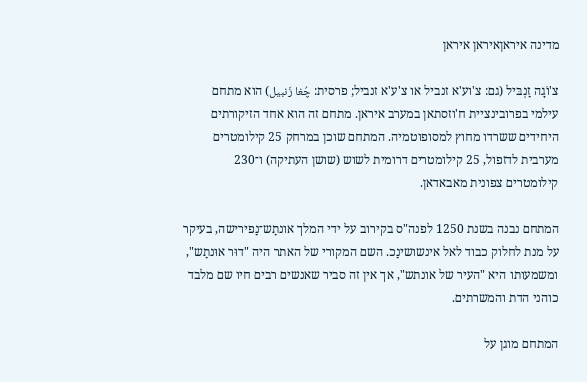מדינה איראןאיראן איראן

צ'וֹגָה זַנְבּיל (גם: צ'וע'א זנביל או צ'ע'א זנביל; פרסית: چُغا زَنبیل) הוא מתחם עילמי בפרובינציית ח'וזסתאן במערב איראן. מתחם זה הוא אחד הזיקורתים היחידים ששרדו מחוץ למסופוטמיה. המתחם שוכן במרחק 25 קילומטרים מערבית לדזפול, 25 קילומטרים דרומית לשוש (שושן העתיקה) ו־230 קילומטרים צפונית מאבאדאן.

המתחם נבנה בשנת 1250 לפנה"ס בקירוב על ידי המלך אונתַש־נַפירישה, בעיקר על מנת לחלוק כבוד לאל אינשושינַכ. השם המקורי של האתר היה "דוּר אוּנתַש", ומשמעותו היא "העיר של אונתש", אך אין זה סביר שאנשים רבים חיו שם מלבד כוהני הדת והמשרתים.

המתחם מוגן על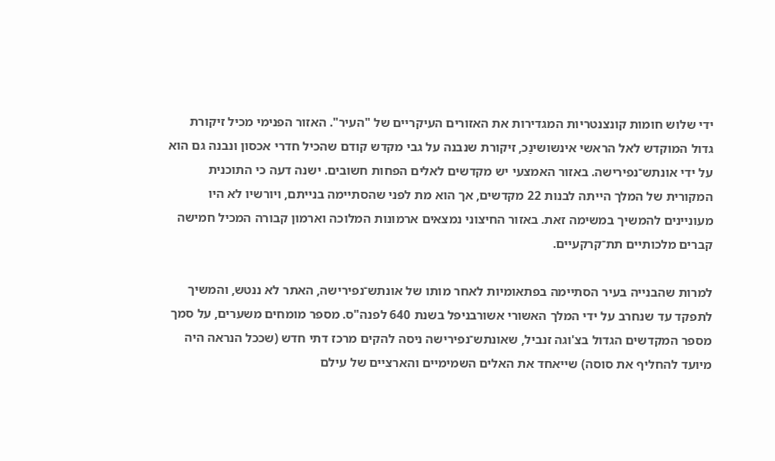ידי שלוש חומות קונצנטריות המגדירות את האזורים העיקריים של "העיר". האזור הפנימי מכיל זיקורת גדול המוקדש לאל הראשי אינשושינַכ, זיקורת שנבנה על גבי מקדש קודם שהכיל חדרי אכסון ונבנה גם הוא על ידי אונתש־נפירישה. באזור האמצעי יש מקדשים לאלים הפחות חשובים. ישנה דעה כי התוכנית המקורית של המלך הייתה לבנות 22 מקדשים, אך הוא מת לפני שהסתיימה בנייתם, ויורשיו לא היו מעוניינים להמשיך במשימה זאת. באזור החיצוני נמצאים ארמונות המלוכה וארמון קבורה המכיל חמישה קברים מלכותיים תת־קרקעיים.

למרות שהבנייה בעיר הסתיימה בפתאומיות לאחר מותו של אונתש־נפירישה, האתר לא ננטש, והמשיך לתפקד עד שנחרב על ידי המלך האשורי אשורבניפל בשנת 640 לפנה"ס. מספר מומחים משערים, על סמך מספר המקדשים הגדול בצ'וגה זנביל, שאונתש־נפירישה ניסה להקים מרכז דתי חדש (שככל הנראה היה מיועד להחליף את סוסה) שייאחד את האלים השמימיים והארציים של עילם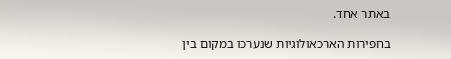באתר אחד.

בחפירות הארכאולוגיות שנערכו במקום בין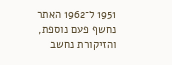1951 ל־1962 האתר נחשף פעם נוספת, והזיקורת נחשב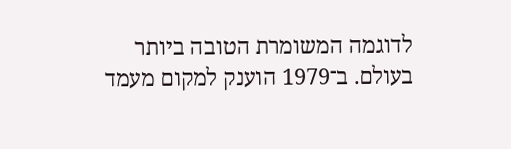לדוגמה המשומרת הטובה ביותר בעולם. ב־1979 הוענק למקום מעמד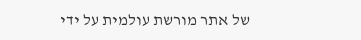של אתר מורשת עולמית על ידי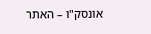אונסק"ו – האתר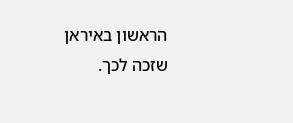הראשון באיראן שזכה לכך.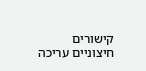קישורים חיצוניים עריכה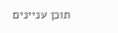תוכן עניינים